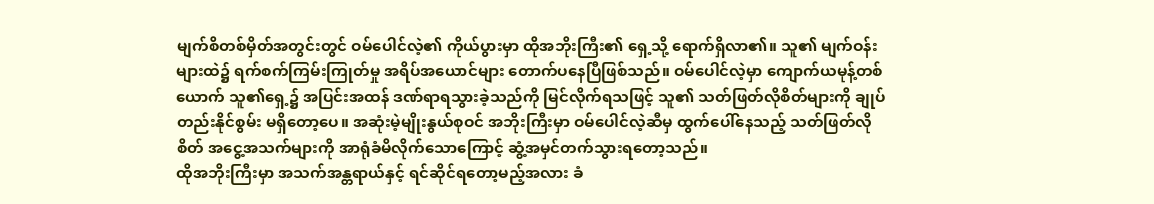မျက်စိတစ်မှိတ်အတွင်းတွင် ဝမ်ပေါင်လဲ့၏ ကိုယ်ပွားမှာ ထိုအဘိုးကြီး၏ ရှေ့သို့ ရောက်ရှိလာ၏။ သူ၏ မျက်ဝန်းများထဲ၌ ရက်စက်ကြမ်းကြုတ်မှု အရိပ်အယောင်များ တောက်ပနေပြီဖြစ်သည်။ ဝမ်ပေါင်လဲ့မှာ ကျောက်ယမုန့်တစ်ယောက် သူ၏ရှေ့၌ အပြင်းအထန် ဒဏ်ရာရသွားခဲ့သည်ကို မြင်လိုက်ရသဖြင့် သူ၏ သတ်ဖြတ်လိုစိတ်များကို ချုပ်တည်းနိုင်စွမ်း မရှိတော့ပေ။ အဆုံးမဲ့မျိုးနွယ်စုဝင် အဘိုးကြီးမှာ ဝမ်ပေါင်လဲ့ဆီမှ ထွက်ပေါ်နေသည့် သတ်ဖြတ်လိုစိတ် အငွေ့အသက်များကို အာရုံခံမိလိုက်သောကြောင့် ဆွံ့အမှင်တက်သွားရတော့သည်။
ထိုအဘိုးကြီးမှာ အသက်အန္တရာယ်နှင့် ရင်ဆိုင်ရတော့မည့်အလား ခံ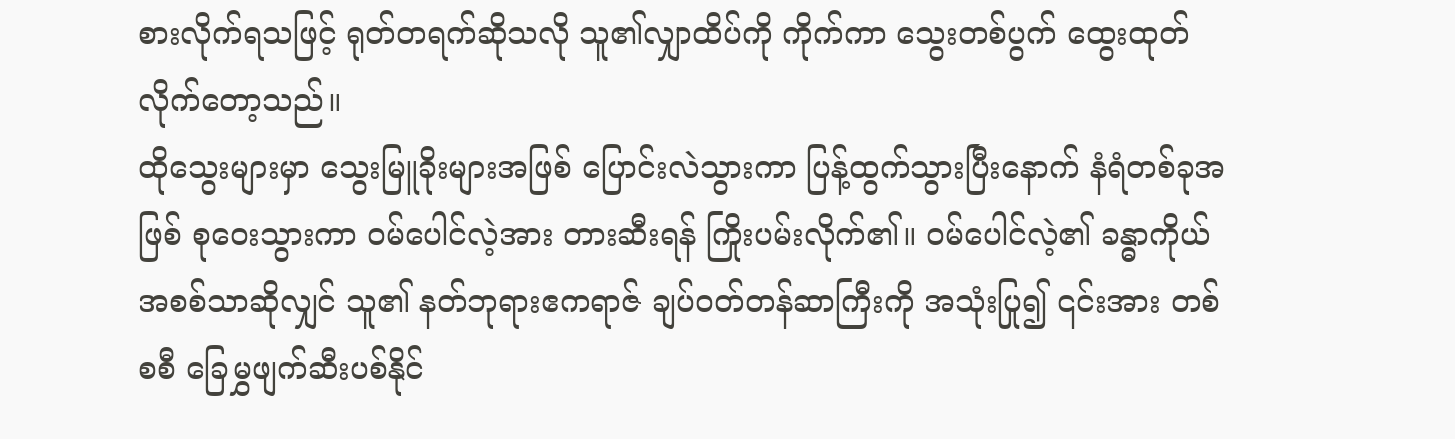စားလိုက်ရသဖြင့် ရုတ်တရက်ဆိုသလို သူ၏လျှာထိပ်ကို ကိုက်ကာ သွေးတစ်ပွက် ထွေးထုတ်လိုက်တော့သည်။
ထိုသွေးများမှာ သွေးမြူခိုးများအဖြစ် ပြောင်းလဲသွားကာ ပြန့်ထွက်သွားပြီးနောက် နံရံတစ်ခုအဖြစ် စုဝေးသွားကာ ဝမ်ပေါင်လဲ့အား တားဆီးရန် ကြိုးပမ်းလိုက်၏။ ဝမ်ပေါင်လဲ့၏ ခန္ဓာကိုယ်အစစ်သာဆိုလျှင် သူ၏ နတ်ဘုရားဧကရာဇ် ချပ်ဝတ်တန်ဆာကြီးကို အသုံးပြု၍ ၎င်းအား တစ်စစီ ခြေမွှဖျက်ဆီးပစ်နိုင်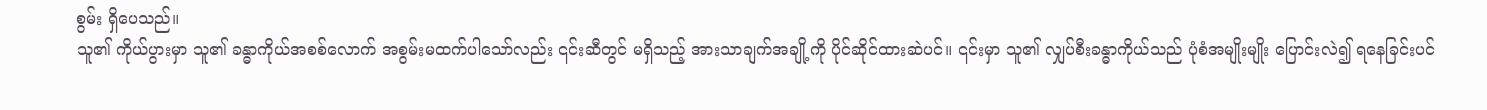စွမ်း ရှိပေသည်။
သူ၏ ကိုယ်ပွားမှာ သူ၏ ခန္ဓာကိုယ်အစစ်လောက် အစွမ်းမထက်ပါသော်လည်း ၎င်းဆီတွင် မရှိသည့် အားသာချက်အချို့ကို ပိုင်ဆိုင်ထားဆဲပင်။ ၎င်းမှာ သူ၏ လျှပ်စီးခန္ဓာကိုယ်သည် ပုံစံအမျိုးမျိုး ပြောင်းလဲ၍ ရနေခြင်းပင်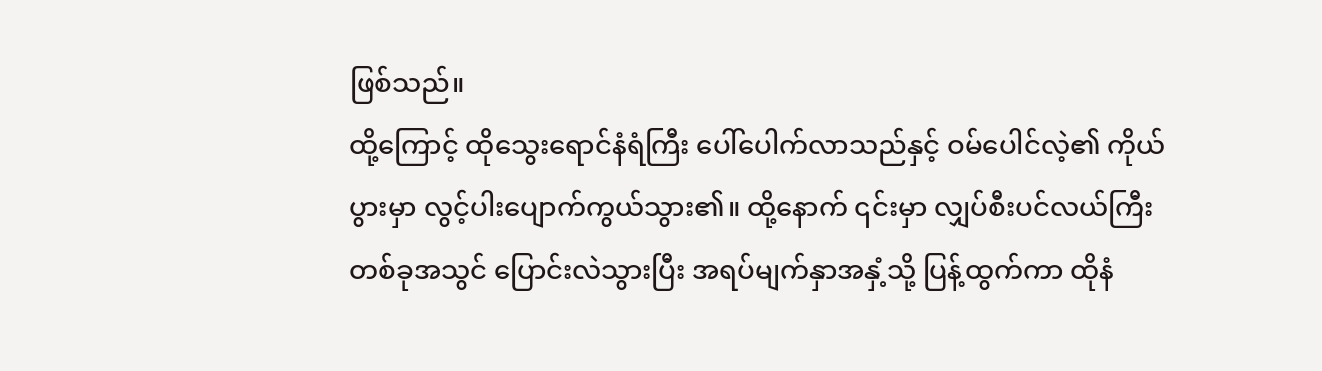ဖြစ်သည်။
ထို့ကြောင့် ထိုသွေးရောင်နံရံကြီး ပေါ်ပေါက်လာသည်နှင့် ဝမ်ပေါင်လဲ့၏ ကိုယ်ပွားမှာ လွင့်ပါးပျောက်ကွယ်သွား၏။ ထို့နောက် ၎င်းမှာ လျှပ်စီးပင်လယ်ကြီးတစ်ခုအသွင် ပြောင်းလဲသွားပြီး အရပ်မျက်နှာအနှံ့သို့ ပြန့်ထွက်ကာ ထိုနံ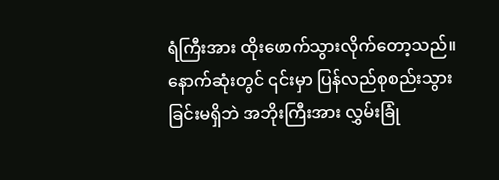ရံကြီးအား ထိုးဖောက်သွားလိုက်တော့သည်။ နောက်ဆုံးတွင် ၎င်းမှာ ပြန်လည်စုစည်းသွားခြင်းမရှိဘဲ အဘိုးကြီးအား လွှမ်းခြုံ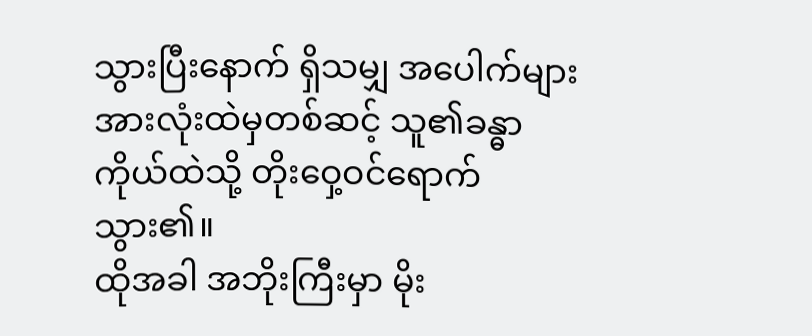သွားပြီးနောက် ရှိသမျှ အပေါက်များ အားလုံးထဲမှတစ်ဆင့် သူ၏ခန္ဓာကိုယ်ထဲသို့ တိုးဝှေ့ဝင်ရောက်သွား၏။
ထိုအခါ အဘိုးကြီးမှာ မိုး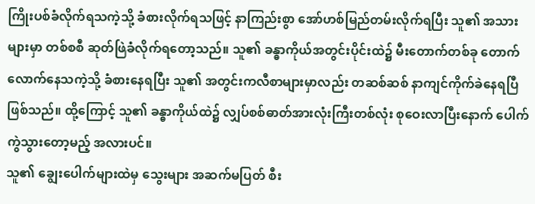ကြိုးပစ်ခံလိုက်ရသကဲ့သို့ ခံစားလိုက်ရသဖြင့် နာကြည်းစွာ အော်ဟစ်မြည်တမ်းလိုက်ရပြီး သူ၏ အသားများမှာ တစ်စစီ ဆုတ်ဖြဲခံလိုက်ရတော့သည်။ သူ၏ ခန္ဓာကိုယ်အတွင်းပိုင်းထဲ၌ မီးတောက်တစ်ခု တောက်လောက်နေသကဲ့သို့ ခံစားနေရပြီး သူ၏ အတွင်းကလီစာများမှာလည်း တဆစ်ဆစ် နာကျင်ကိုက်ခဲနေရပြီ ဖြစ်သည်။ ထို့ကြောင့် သူ၏ ခန္ဓာကိုယ်ထဲ၌ လျှပ်စစ်ဓာတ်အားလုံးကြီးတစ်လုံး စုဝေးလာပြီးနောက် ပေါက်ကွဲသွားတော့မည့် အလားပင်။
သူ၏ ချွေးပေါက်များထဲမှ သွေးများ အဆက်မပြတ် စီး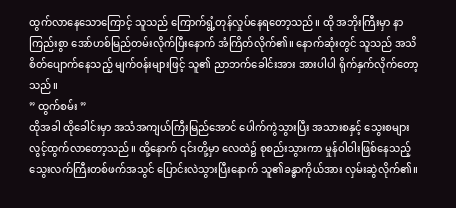ထွက်လာနေသောကြောင့် သူသည် ကြောက်ရွံ့တုန်လှုပ်နေရတော့သည်။ ထို အဘိုးကြီးမှာ နာကြည်းစွာ အော်ဟစ်မြည်တမ်းလိုက်ပြီးနောက် အံကြိတ်လိုက်၏။ နောက်ဆုံးတွင် သူသည် အသိစိတ်ပျောက်နေသည့် မျက်ဝန်းများဖြင့် သူ၏ ညာဘက်ခေါင်းအား အားပါပါ ရိုက်နှက်လိုက်တော့သည်။
” ထွက်စမ်း ”
ထိုအခါ ထိုခေါင်းမှာ အသံအကျယ်ကြီးမြည်အောင် ပေါက်ကွဲသွားပြီး အသားစနှင့် သွေးစများ လွင့်ထွက်လာတော့သည်။ ထို့နောက် ၎င်းတို့မှာ လေထဲ၌ စုစည်းသွားကာ မှုန်ဝါဝါးဖြစ်နေသည့် သွေးလက်ကြီးတစ်ဖက်အသွင် ပြောင်းလဲသွားပြီးနောက် သူ၏ခန္ဓာကိုယ်အား လှမ်းဆွဲလိုက်၏။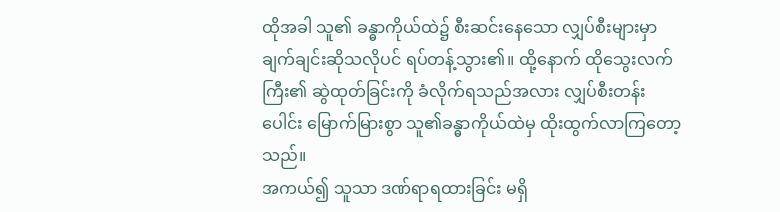ထိုအခါ သူ၏ ခန္ဓာကိုယ်ထဲ၌ စီးဆင်းနေသော လျှပ်စီးများမှာ ချက်ချင်းဆိုသလိုပင် ရပ်တန့်သွား၏။ ထို့နောက် ထိုသွေးလက်ကြီး၏ ဆွဲထုတ်ခြင်းကို ခံလိုက်ရသည်အလား လျှပ်စီးတန်းပေါင်း မြောက်မြားစွာ သူ၏ခန္ဓာကိုယ်ထဲမှ ထိုးထွက်လာကြတော့သည်။
အကယ်၍ သူသာ ဒဏ်ရာရထားခြင်း မရှိ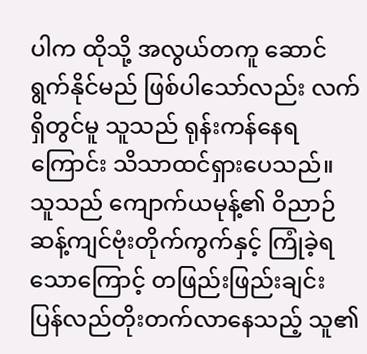ပါက ထိုသို့ အလွယ်တကူ ဆောင်ရွက်နိုင်မည် ဖြစ်ပါသော်လည်း လက်ရှိတွင်မူ သူသည် ရုန်းကန်နေရကြောင်း သိသာထင်ရှားပေသည်။ သူသည် ကျောက်ယမုန့်၏ ဝိညာဉ်ဆန့်ကျင်ဗုံးတိုက်ကွက်နှင့် ကြုံခဲ့ရသောကြောင့် တဖြည်းဖြည်းချင်း ပြန်လည်တိုးတက်လာနေသည့် သူ၏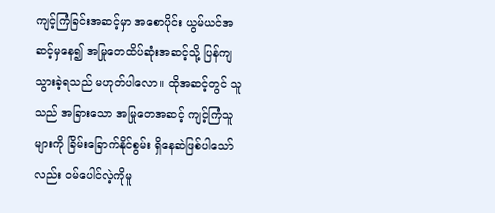ကျင့်ကြံခြင်းအဆင့်မှာ အစောပိုင်း ယွမ်ယင်အဆင့်မှနေ၍ အမြုတေထိပ်ဆုံးအဆင့်သို့ ပြန်ကျသွားခဲ့ရသည် မဟုတ်ပါလော။ ထိုအဆင့်တွင် သူသည် အခြားသော အမြုတေအဆင့် ကျင့်ကြံသူများကို ခြိမ်းခြောက်နိုင်စွမ်း ရှိနေဆဲဖြစ်ပါသော်လည်း ဝမ်ပေါင်လဲ့ကိုမူ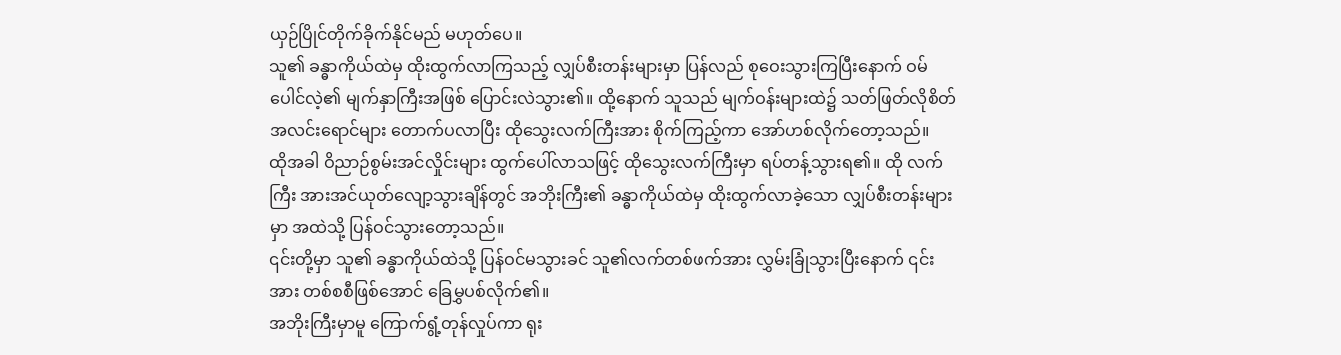ယှဉ်ပြိုင်တိုက်ခိုက်နိုင်မည် မဟုတ်ပေ။
သူ၏ ခန္ဓာကိုယ်ထဲမှ ထိုးထွက်လာကြသည့် လျှပ်စီးတန်းများမှာ ပြန်လည် စုဝေးသွားကြပြီးနောက် ဝမ်ပေါင်လဲ့၏ မျက်နှာကြီးအဖြစ် ပြောင်းလဲသွား၏။ ထို့နောက် သူသည် မျက်ဝန်းများထဲ၌ သတ်ဖြတ်လိုစိတ် အလင်းရောင်များ တောက်ပလာပြီး ထိုသွေးလက်ကြီးအား စိုက်ကြည့်ကာ အော်ဟစ်လိုက်တော့သည်။
ထိုအခါ ဝိညာဉ်စွမ်းအင်လှိုင်းများ ထွက်ပေါ်လာသဖြင့် ထိုသွေးလက်ကြီးမှာ ရပ်တန့်သွားရ၏။ ထို လက်ကြီး အားအင်ယုတ်လျော့သွားချိန်တွင် အဘိုးကြီး၏ ခန္ဓာကိုယ်ထဲမှ ထိုးထွက်လာခဲ့သော လျှပ်စီးတန်းများမှာ အထဲသို့ ပြန်ဝင်သွားတော့သည်။
၎င်းတို့မှာ သူ၏ ခန္ဓာကိုယ်ထဲသို့ ပြန်ဝင်မသွားခင် သူ၏လက်တစ်ဖက်အား လွှမ်းခြုံသွားပြီးနောက် ၎င်းအား တစ်စစီဖြစ်အောင် ခြေမွှပစ်လိုက်၏။
အဘိုးကြီးမှာမူ ကြောက်ရွံ့တုန်လှုပ်ကာ ရုး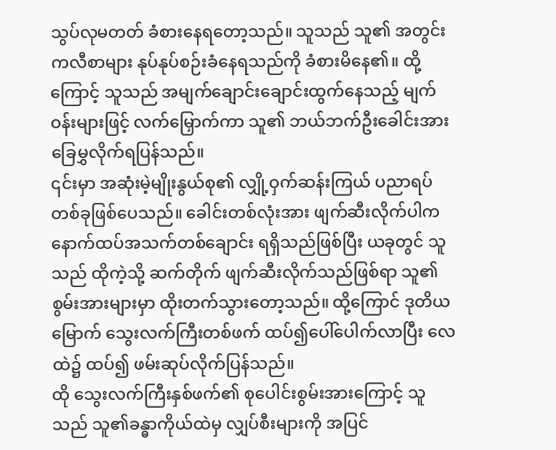သွပ်လုမတတ် ခံစားနေရတော့သည်။ သူသည် သူ၏ အတွင်းကလီစာများ နုပ်နုပ်စဉ်းခံနေရသည်ကို ခံစားမိနေ၏။ ထို့ကြောင့် သူသည် အမျက်ချောင်းချောင်းထွက်နေသည့် မျက်ဝန်းများဖြင့် လက်မြှောက်ကာ သူ၏ ဘယ်ဘက်ဦးခေါင်းအား ခြေမွှလိုက်ရပြန်သည်။
၎င်းမှာ အဆုံးမဲ့မျိုးနွယ်စု၏ လျှို့ဝှက်ဆန်းကြယ် ပညာရပ်တစ်ခုဖြစ်ပေသည်။ ခေါင်းတစ်လုံးအား ဖျက်ဆီးလိုက်ပါက နောက်ထပ်အသက်တစ်ချောင်း ရရှိသည်ဖြစ်ပြီး ယခုတွင် သူသည် ထိုကဲ့သို့ ဆက်တိုက် ဖျက်ဆီးလိုက်သည်ဖြစ်ရာ သူ၏ စွမ်းအားများမှာ ထိုးတက်သွားတော့သည်။ ထို့ကြောင် ဒုတိယမြောက် သွေးလက်ကြီးတစ်ဖက် ထပ်၍ပေါ်ပေါက်လာပြီး လေထဲ၌ ထပ်၍ ဖမ်းဆုပ်လိုက်ပြန်သည်။
ထို သွေးလက်ကြီးနှစ်ဖက်၏ စုပေါင်းစွမ်းအားကြောင့် သူသည် သူ၏ခန္ဓာကိုယ်ထဲမှ လျှပ်စီးများကို အပြင်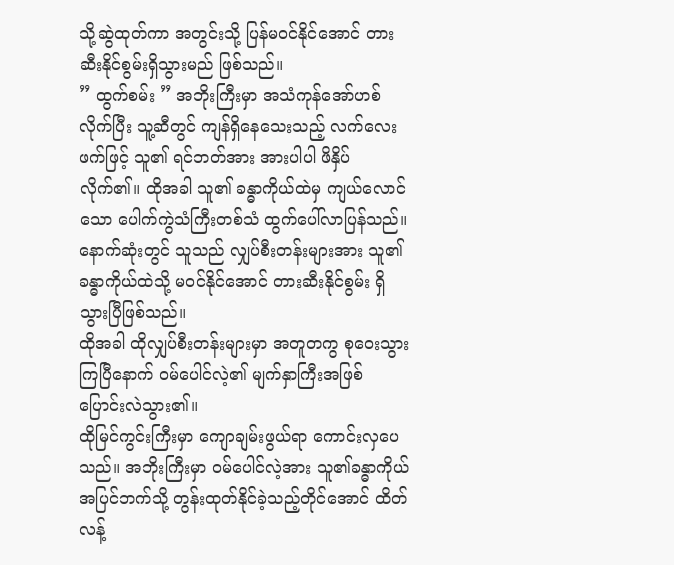သို့ဆွဲထုတ်ကာ အတွင်းသို့ ပြန်မဝင်နိုင်အောင် တားဆီးနိုင်စွမ်းရှိသွားမည် ဖြစ်သည်။
” ထွက်စမ်း ” အဘိုးကြီးမှာ အသံကုန်အော်ဟစ်လိုက်ပြီး သူ့ဆီတွင် ကျန်ရှိနေသေးသည့် လက်လေးဖက်ဖြင့် သူ၏ ရင်ဘတ်အား အားပါပါ ဖိနှိပ်လိုက်၏။ ထိုအခါ သူ၏ ခန္ဓာကိုယ်ထဲမှ ကျယ်လောင်သော ပေါက်ကွဲသံကြီးတစ်သံ ထွက်ပေါ်လာပြန်သည်။ နောက်ဆုံးတွင် သူသည် လျှပ်စီးတန်းများအား သူ၏ခန္ဓာကိုယ်ထဲသို့ မဝင်နိုင်အောင် တားဆီးနိုင်စွမ်း ရှိသွားပြီဖြစ်သည်။
ထိုအခါ ထိုလျှပ်စီးတန်းများမှာ အတူတကွ စုဝေးသွားကြပြီနောက် ဝမ်ပေါင်လဲ့၏ မျက်နှာကြီးအဖြစ် ပြောင်းလဲသွား၏။
ထိုမြင်ကွင်းကြီးမှာ ကျောချမ်းဖွယ်ရာ ကောင်းလှပေသည်။ အဘိုးကြီးမှာ ဝမ်ပေါင်လဲ့အား သူ၏ခန္ဓာကိုယ်အပြင်ဘက်သို့ တွန်းထုတ်နိုင်ခဲ့သည့်တိုင်အောင် ထိတ်လန့်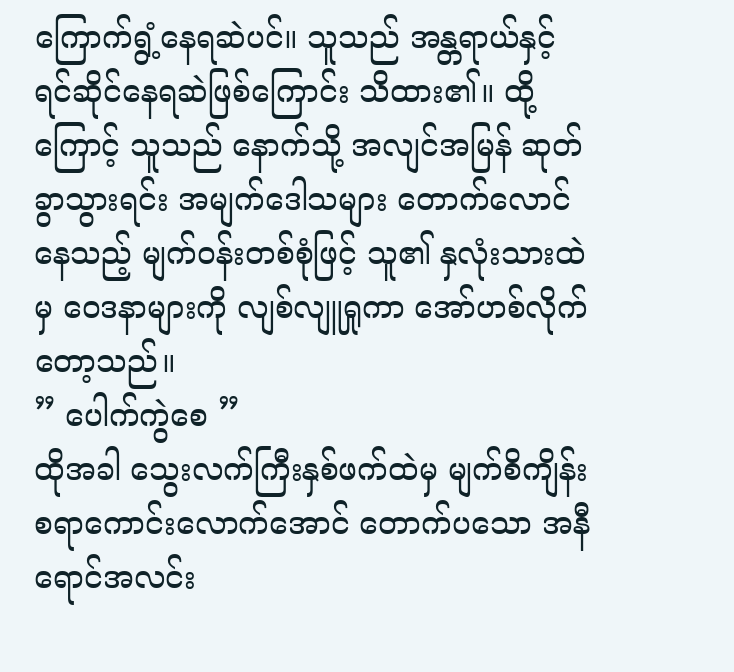ကြောက်ရွံ့နေရဆဲပင်။ သူသည် အန္တရာယ်နှင့် ရင်ဆိုင်နေရဆဲဖြစ်ကြောင်း သိထား၏။ ထို့ကြောင့် သူသည် နောက်သို့ အလျင်အမြန် ဆုတ်ခွာသွားရင်း အမျက်ဒေါသများ တောက်လောင်နေသည့် မျက်ဝန်းတစ်စုံဖြင့် သူ၏ နှလုံးသားထဲမှ ဝေဒနာများကို လျစ်လျူရှုကာ အော်ဟစ်လိုက်တော့သည်။
” ပေါက်ကွဲစေ ”
ထိုအခါ သွေးလက်ကြီးနှစ်ဖက်ထဲမှ မျက်စိကျိန်းစရာကောင်းလောက်အောင် တောက်ပသော အနီရောင်အလင်း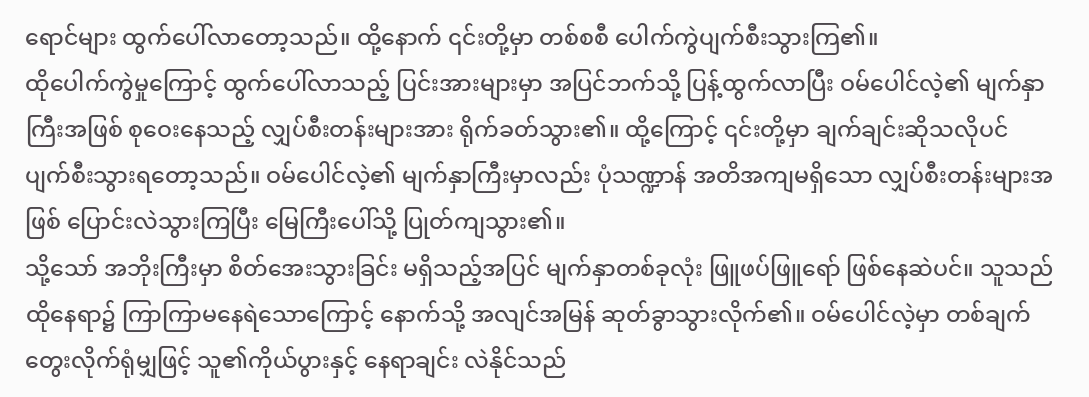ရောင်များ ထွက်ပေါ်လာတော့သည်။ ထို့နောက် ၎င်းတို့မှာ တစ်စစီ ပေါက်ကွဲပျက်စီးသွားကြ၏။
ထိုပေါက်ကွဲမှုကြောင့် ထွက်ပေါ်လာသည့် ပြင်းအားများမှာ အပြင်ဘက်သို့ ပြန့်ထွက်လာပြီး ဝမ်ပေါင်လဲ့၏ မျက်နှာကြီးအဖြစ် စုဝေးနေသည့် လျှပ်စီးတန်းများအား ရိုက်ခတ်သွား၏။ ထို့ကြောင့် ၎င်းတို့မှာ ချက်ချင်းဆိုသလိုပင် ပျက်စီးသွားရတော့သည်။ ဝမ်ပေါင်လဲ့၏ မျက်နှာကြီးမှာလည်း ပုံသဏ္ဍာန် အတိအကျမရှိသော လျှပ်စီးတန်းများအဖြစ် ပြောင်းလဲသွားကြပြီး မြေကြီးပေါ်သို့ ပြုတ်ကျသွား၏။
သို့သော် အဘိုးကြီးမှာ စိတ်အေးသွားခြင်း မရှိသည့်အပြင် မျက်နှာတစ်ခုလုံး ဖြူဖပ်ဖြူရော် ဖြစ်နေဆဲပင်။ သူသည် ထိုနေရာ၌ ကြာကြာမနေရဲသောကြောင့် နောက်သို့ အလျင်အမြန် ဆုတ်ခွာသွားလိုက်၏။ ဝမ်ပေါင်လဲ့မှာ တစ်ချက်တွေးလိုက်ရုံမျှဖြင့် သူ၏ကိုယ်ပွားနှင့် နေရာချင်း လဲနိုင်သည်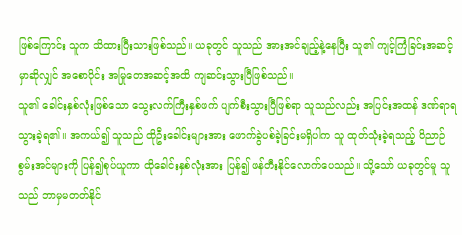ဖြစ်ကြောင်း သူက သိထားပြီးသားဖြစ်သည်။ ယခုတွင် သူသည် အားအင်ချည့်နဲ့နေပြီး သူ၏ ကျင့်ကြံခြင်းအဆင့်မှာဆိုလျှင် အစောပိုင်း အမြုတေအဆင့်အထိ ကျဆင်းသွားပြီဖြစ်သည်။
သူ၏ ခေါင်းနှစ်လုံးဖြစ်သော သွေးလက်ကြီးနှစ်ဖက် ပျက်စီးသွားပြီဖြစ်ရာ သူသည်လည်း အပြင်းအထန် ဒဏ်ရာရသွားခဲ့ရ၏။ အကယ်၍ သူသည် ထိုဦးခေါင်းများအား ဖောက်ခွဲပစ်ခဲ့ခြင်းမရှိပါက သူ ထုတ်သုံးခဲ့ရသည့် ဝိညာဉ်စွမ်းအင်များကို ပြန်၍စုပ်ယူကာ ထိုခေါင်းနှစ်လုံးအား ပြန်၍ ဖန်တီးနိုင်လောက်ပေသည်။ သို့သော် ယခုတွင်မူ သူသည် ဘာမှမတတ်နိုင်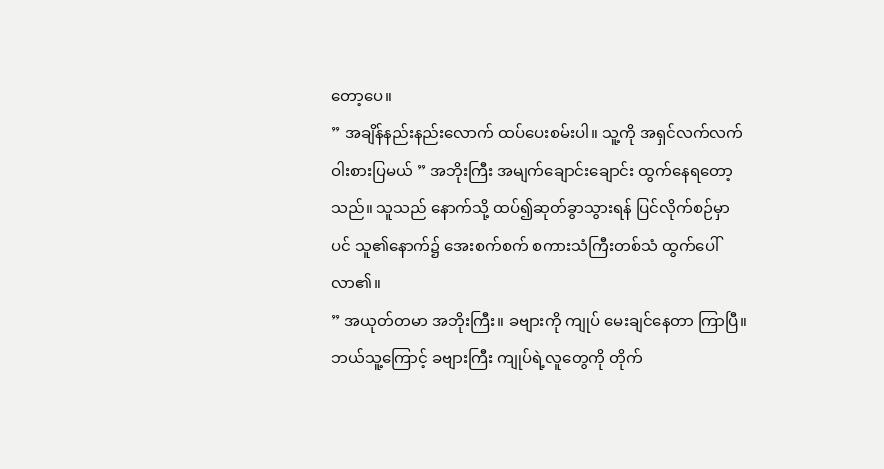တော့ပေ။
” အချိန်နည်းနည်းလောက် ထပ်ပေးစမ်းပါ။ သူ့ကို အရှင်လက်လက် ဝါးစားပြမယ် ” အဘိုးကြီး အမျက်ချောင်းချောင်း ထွက်နေရတော့သည်။ သူသည် နောက်သို့ ထပ်၍ဆုတ်ခွာသွားရန် ပြင်လိုက်စဉ်မှာပင် သူ၏နောက်၌ အေးစက်စက် စကားသံကြီးတစ်သံ ထွက်ပေါ်လာ၏။
” အယုတ်တမာ အဘိုးကြီး။ ခဗျားကို ကျုပ် မေးချင်နေတာ ကြာပြီ။ ဘယ်သူ့ကြောင့် ခဗျားကြီး ကျုပ်ရဲ့လူတွေကို တိုက်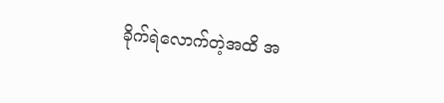ခိုက်ရဲလောက်တဲ့အထိ အ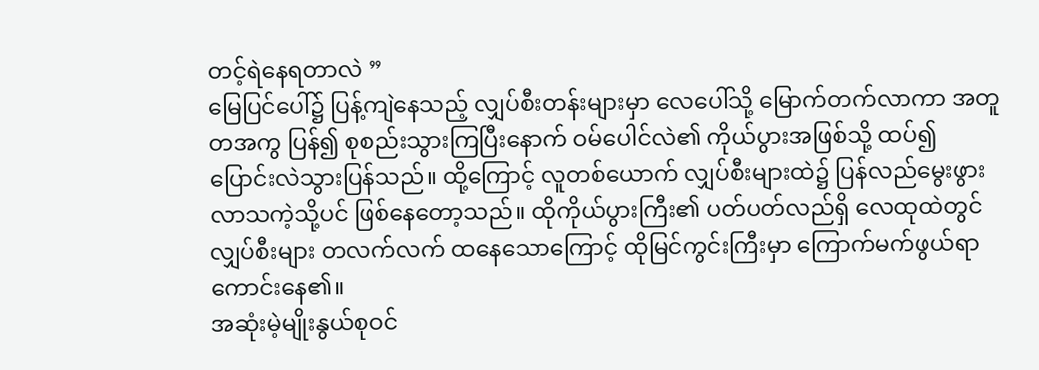တင့်ရဲနေရတာလဲ ”
မြေပြင်ပေါ်၌ ပြန့်ကျဲနေသည့် လျှပ်စီးတန်းများမှာ လေပေါ်သို့ မြောက်တက်လာကာ အတူတအကွ ပြန်၍ စုစည်းသွားကြပြီးနောက် ဝမ်ပေါင်လဲ၏ ကိုယ်ပွားအဖြစ်သို့ ထပ်၍ ပြောင်းလဲသွားပြန်သည်။ ထို့ကြောင့် လူတစ်ယောက် လျှပ်စီးများထဲ၌ ပြန်လည်မွေးဖွားလာသကဲ့သို့ပင် ဖြစ်နေတော့သည်။ ထိုကိုယ်ပွားကြီး၏ ပတ်ပတ်လည်ရှိ လေထုထဲတွင် လျှပ်စီးများ တလက်လက် ထနေသောကြောင့် ထိုမြင်ကွင်းကြီးမှာ ကြောက်မက်ဖွယ်ရာ ကောင်းနေ၏။
အဆုံးမဲ့မျိုးနွယ်စုဝင်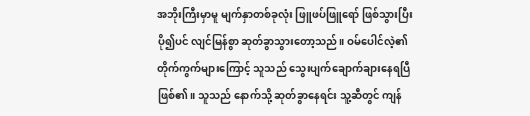အဘိုးကြီးမှာမူ မျက်နှာတစ်ခုလုံး ဖြူဖပ်ဖြူရော် ဖြစ်သွားပြီး ပို၍ပင် လျင်မြန်စွာ ဆုတ်ခွာသွားတော့သည်။ ဝမ်ပေါင်လဲ့၏ တိုက်ကွက်များကြောင့် သူသည် သွေးပျက်ချောက်ချားနေရပြီ ဖြစ်၏။ သူသည် နောက်သို့ ဆုတ်ခွာနေရင်း သူ့ဆီတွင် ကျန်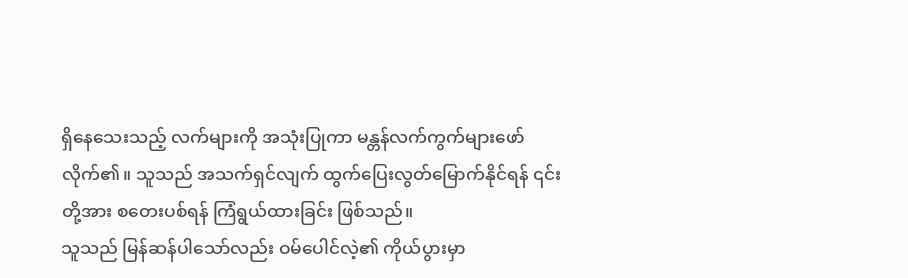ရှိနေသေးသည့် လက်များကို အသုံးပြုကာ မန္တန်လက်ကွက်များဖော်လိုက်၏။ သူသည် အသက်ရှင်လျက် ထွက်ပြေးလွတ်မြောက်နိုင်ရန် ၎င်းတို့အား စတေးပစ်ရန် ကြံရွယ်ထားခြင်း ဖြစ်သည်။
သူသည် မြန်ဆန်ပါသော်လည်း ဝမ်ပေါင်လဲ့၏ ကိုယ်ပွားမှာ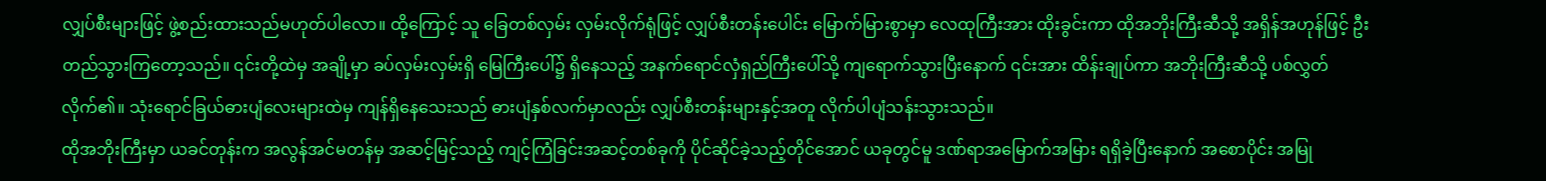လျှပ်စီးများဖြင့် ဖွဲ့စည်းထားသည်မဟုတ်ပါလော။ ထို့ကြောင့် သူ ခြေတစ်လှမ်း လှမ်းလိုက်ရုံဖြင့် လျှပ်စီးတန်းပေါင်း မြောက်မြားစွာမှာ လေထုကြီးအား ထိုးခွင်းကာ ထိုအဘိုးကြီးဆီသို့ အရှိန်အဟုန်ဖြင့် ဦးတည်သွားကြတော့သည်။ ၎င်းတို့ထဲမှ အချို့မှာ ခပ်လှမ်းလှမ်းရှိ မြေကြီးပေါ်၌ ရှိနေသည့် အနက်ရောင်လှံရှည်ကြီးပေါ်သို့ ကျရောက်သွားပြီးနောက် ၎င်းအား ထိန်းချုပ်ကာ အဘိုးကြီးဆီသို့ ပစ်လွှတ်လိုက်၏။ သုံးရောင်ခြယ်ဓားပျံလေးများထဲမှ ကျန်ရှိနေသေးသည် ဓားပျံနှစ်လက်မှာလည်း လျှပ်စီးတန်းများနှင့်အတူ လိုက်ပါပျံသန်းသွားသည်။
ထိုအဘိုးကြီးမှာ ယခင်တုန်းက အလွန်အင်မတန်မှ အဆင့်မြင့်သည့် ကျင့်ကြံခြင်းအဆင့်တစ်ခုကို ပိုင်ဆိုင်ခဲ့သည့်တိုင်အောင် ယခုတွင်မူ ဒဏ်ရာအမြောက်အမြား ရရှိခဲ့ပြီးနောက် အစောပိုင်း အမြု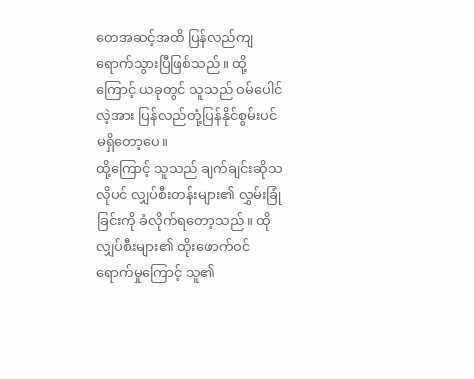တေအဆင့်အထိ ပြန်လည်ကျရောက်သွားပြီဖြစ်သည်။ ထို့ကြောင့် ယခုတွင် သူသည် ဝမ်ပေါင်လဲ့အား ပြန်လည်တုံ့ပြန်နိုင်စွမ်းပင် မရှိတော့ပေ။
ထို့ကြောင့် သူသည် ချက်ချင်းဆိုသလိုပင် လျှပ်စီးတန်းများ၏ လွှမ်းခြုံခြင်းကို ခံလိုက်ရတော့သည်။ ထို လျှပ်စီးများ၏ ထိုးဖောက်ဝင်ရောက်မှုကြောင့် သူ၏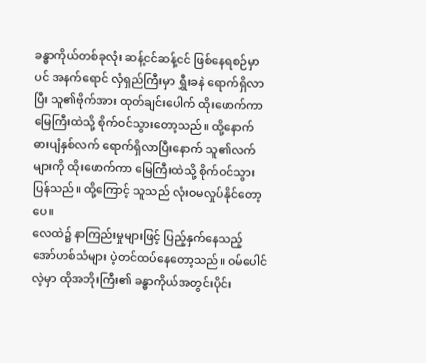ခန္ဓာကိုယ်တစ်ခုလုံး ဆန့်ငင်ဆန့်ငင် ဖြစ်နေရစဉ်မှာပင် အနက်ရောင် လှံရှည်ကြီးမှာ ရွှီးခနဲ ရောက်ရှိလာပြီး သူ၏ဗိုက်အား ထုတ်ချင်းပေါက် ထိုးဖောက်ကာ မြေကြီးထဲသို့ စိုက်ဝင်သွားတော့သည်။ ထို့နောက် ဓားပျံနှစ်လက် ရောက်ရှိလာပြီးနောက် သူ၏လက်များကို ထိုးဖောက်ကာ မြေကြီးထဲသို့ စိုက်ဝင်သွားပြန်သည်။ ထို့ကြောင့် သူသည် လုံးဝမလှုပ်နိုင်တော့ပေ။
လေထဲ၌ နာကြည်းမှုများဖြင့် ပြည့်နှက်နေသည့် အော်ဟစ်သံများ ပဲ့တင်ထပ်နေတော့သည်။ ဝမ်ပေါင်လဲ့မှာ ထိုအဘိုးကြီး၏ ခန္ဓာကိုယ်အတွင်းပိုင်း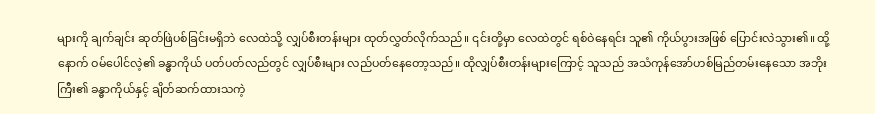များကို ချက်ချင်း ဆုတ်ဖြဲပစ်ခြင်းမရှိဘဲ လေထဲသို့ လျှပ်စီးတန်းများ ထုတ်လွှတ်လိုက်သည်။ ၎င်းတို့မှာ လေထဲတွင် ရစ်ဝဲနေရင်း သူ၏ ကိုယ်ပွားအဖြစ် ပြောင်းလဲသွား၏။ ထို့နောက် ဝမ်ပေါင်လဲ့၏ ခန္ဓာကိုယ် ပတ်ပတ်လည်တွင် လျှပ်စီးများ လည်ပတ်နေတော့သည်။ ထိုလျှပ်စီးတန်းများကြောင့် သူသည် အသံကုန်အော်ဟစ်မြည်တမ်းနေသော အဘိုးကြီး၏ ခန္ဓာကိုယ်နှင့် ချိတ်ဆက်ထားသကဲ့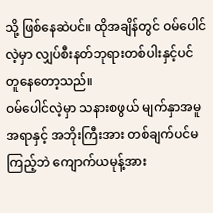သို့ ဖြစ်နေဆဲပင်။ ထိုအချိန်တွင် ဝမ်ပေါင်လဲ့မှာ လျှပ်စီးနတ်ဘုရားတစ်ပါးနှင့်ပင် တူနေတော့သည်။
ဝမ်ပေါင်လဲ့မှာ သနားစဖွယ် မျက်နှာအမူအရာနှင့် အဘိုးကြီးအား တစ်ချက်ပင်မကြည့်ဘဲ ကျောက်ယမုန့်အား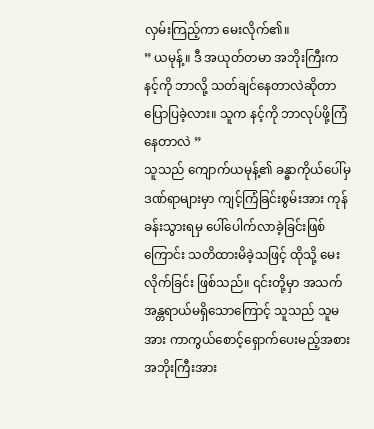လှမ်းကြည့်ကာ မေးလိုက်၏။
” ယမုန့်။ ဒီ အယုတ်တမာ အဘိုးကြီးက နင့်ကို ဘာလို့ သတ်ချင်နေတာလဲဆိုတာ ပြောပြခဲ့လား။ သူက နင့်ကို ဘာလုပ်ဖို့ကြံနေတာလဲ ”
သူသည် ကျောက်ယမုန့်၏ ခန္ဓာကိုယ်ပေါ်မှ ဒဏ်ရာများမှာ ကျင့်ကြံခြင်းစွမ်းအား ကုန်ခန်းသွားရမှ ပေါ်ပေါက်လာခဲ့ခြင်းဖြစ်ကြောင်း သတိထားမိခဲ့သဖြင့် ထိုသို့ မေးလိုက်ခြင်း ဖြစ်သည်။ ၎င်းတို့မှာ အသက်အန္တရာယ်မရှိသောကြောင့် သူသည် သူမအား ကာကွယ်စောင့်ရှောက်ပေးမည့်အစား အဘိုးကြီးအား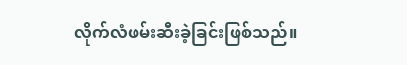လိုက်လံဖမ်းဆီးခဲ့ခြင်းဖြစ်သည်။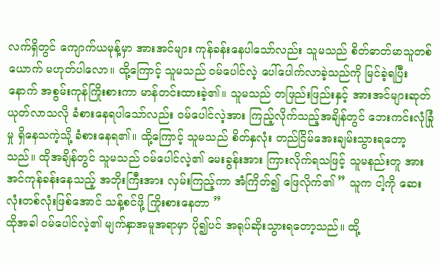လက်ရှိတွင် ကျောက်ယမုန့်မှာ အားအင်များ ကုန်ခန်းနေပါသော်လည်း သူမသည် စိတ်ဓာတ်မာသူတစ်ယောက် မဟုတ်ပါလော။ ထို့ကြောင့် သူမသည် ဝမ်ပေါင်လဲ့ ပေါ်ပေါက်လာခဲ့သည်ကို မြင်ခဲ့ရပြီးနောက် အစွမ်းကုန်ကြိုးစားကာ မာန်တင်းထားခဲ့၏။ သူမသည် တဖြည်းဖြည်းနှင့် အားအင်များဆုတ်ယုတ်လာသလို ခံစားနေရပါသော်လည်း ဝမ်ပေါင်လဲ့အား ကြည့်လိုက်သည့်အချိန်တွင် ဘေးကင်းလုံခြုံမှု ရှိနေသကဲ့သို့ ခံစားနေရ၏။ ထို့ကြောင့် သူမသည် စိတ်နှလုံး တည်ငြိမ်အေးချမ်းသွားရတော့သည်။ ထိုအချိန်တွင် သူမသည် ဝမ်ပေါင်လဲ့၏ မေးခွန်းအား ကြားလိုက်ရသဖြင့် သူမနည်းတူ အားအင်ကုန်ခန်းနေသည့် အဘိုးကြီးအား လှမ်းကြည့်ကာ အံကြိတ်၍ ဖြေလိုက်၏ ” သူက ငါ့ကို ဆေးလုံးတစ်လုံးဖြစ်အောင် သန့်စင်ဖို့ ကြိုးစားနေတာ ”
ထိုအခါ ဝမ်ပေါင်လဲ့၏ မျက်နှာအမူအရာမှာ ပို၍ပင် အရုပ်ဆိုးသွားရတော့သည်။ ထို့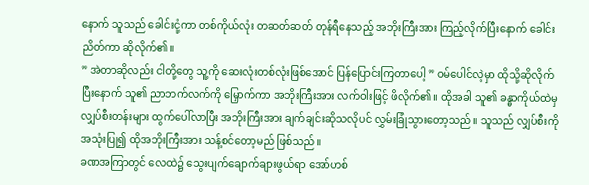နောက် သူသည် ခေါင်းငုံ့ကာ တစ်ကိုယ်လုံး တဆတ်ဆတ် တုန်ရီနေသည့် အဘိုးကြီးအား ကြည့်လိုက်ပြီးနောက် ခေါင်းညိတ်ကာ ဆိုလိုက်၏။
” အဲတာဆိုလည်း ငါတို့တွေ သူ့ကို ဆေးလုံးတစ်လုံးဖြစ်အောင် ပြန်ပြောင်းကြတာပေါ့ ” ဝမ်ပေါင်လဲ့မှာ ထိုသို့ဆိုလိုက်ပြီးနောက် သူ၏ ညာဘက်လက်ကို မြှောက်ကာ အဘိုးကြီးအား လက်ဝါးဖြင့် ဖိလိုက်၏။ ထိုအခါ သူ၏ ခန္ဓာကိုယ်ထဲမှ လျှပ်စီးတန်းများ ထွက်ပေါ်လာပြီး အဘိုးကြီးအား ချက်ချင်းဆိုသလိုပင် လွှမ်းခြုံသွားတော့သည်။ သူသည် လျှပ်စီးကို အသုံးပြု၍ ထိုအဘိုးကြီးအား သန့်စင်တော့မည် ဖြစ်သည်။
ခဏအကြာတွင် လေထဲ၌ သွေးပျက်ချောက်ချားဖွယ်ရာ အော်ဟစ်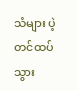သံများ ပဲ့တင်ထပ်သွား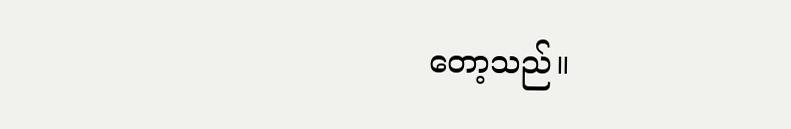တော့သည်။